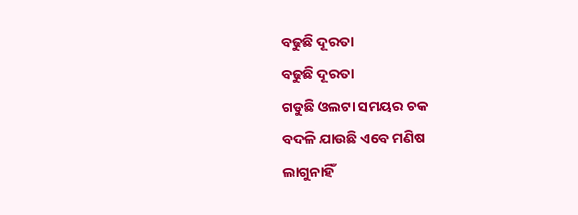ବଢୁଛି ଦୂରତା
ବଢୁଛି ଦୂରତା
ଗଡୁଛି ଓଲଟା ସମୟର ଚକ
ବଦଳି ଯାଉଛି ଏବେ ମଣିଷ
ଲାଗୁନାହିଁ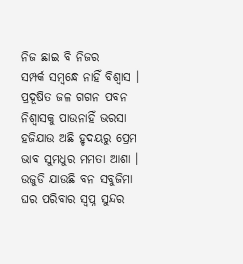ନିଜ ଛାଇ ବି ନିଜର
ସମ୍ପର୍କ ସମ୍ବନ୍ଧେ ନାହିଁ ବିଶ୍ବାସ ।
ପ୍ରଦୂଷିତ ଜଳ ଗଗନ ପବନ
ନିଶ୍ବାସକୁ ପାଉନାହିଁ ଭରସା
ହଜିଯାଉ ଅଛି ହୃଦୟରୁ ପ୍ରେମ
ଭାବ ସୁମଧୁର ମମତା ଆଶା ।
ଉଜୁଡି ଯାଉଛି ବନ ସବୁଜିମା
ଘର ପରିବାର ସ୍ବପ୍ନ ସୁନ୍ଦର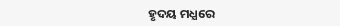ହୃଦୟ ମଧ୍ଯରେ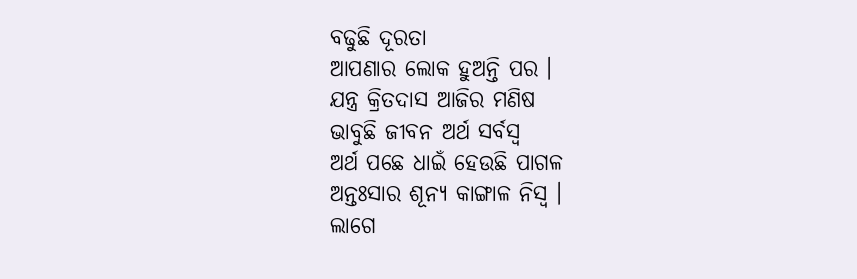ବଢୁଛି ଦୂରତା
ଆପଣାର ଲୋକ ହୁଅନ୍ତି ପର ।
ଯନ୍ତ୍ର କ୍ରିତଦାସ ଆଜିର ମଣିଷ
ଭାବୁଛି ଜୀବନ ଅର୍ଥ ସର୍ବସ୍ବ
ଅର୍ଥ ପଛେ ଧାଇଁ ହେଉଛି ପାଗଳ
ଅନ୍ତଃସାର ଶୂନ୍ଯ କାଙ୍ଗାଳ ନିସ୍ବ ।
ଲାଗେ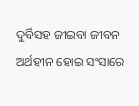ଦୁର୍ବିସହ ଜୀଇବା ଜୀବନ
ଅର୍ଥହୀନ ହୋଇ ସଂସାରେ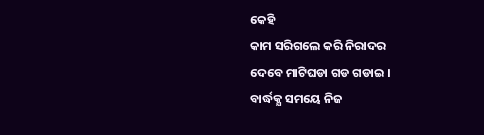କେହି
କାମ ସରିଗଲେ କରି ନିରାଦର
ଦେବେ ମାଟିଘଡା ଗଡ ଗଡାଇ ।
ବାର୍ଦ୍ଧକ୍ଯ ସମୟେ ନିଜ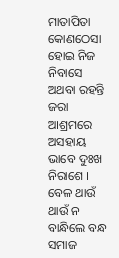ମାତାପିତା
କୋଣଠେସା ହୋଇ ନିଜ ନିବାସେ
ଅଥବା ରହନ୍ତି ଜରା ଆଶ୍ରମରେ
ଅସହାୟ ଭାବେ ଦୁଃଖ ନିରାଶେ ।
ବେଳ ଥାଉଁ ଥାଉଁ ନ ବାନ୍ଧିଲେ ବନ୍ଧ
ସମାଜ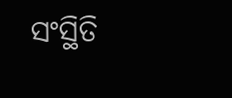ସଂସ୍ଥିତି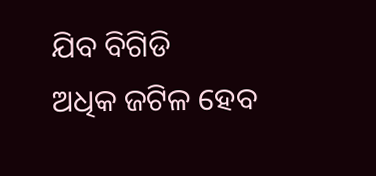ଯିବ ବିଗିଡି
ଅଧିକ ଜଟିଳ ହେବ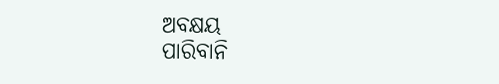ଅବକ୍ଷୟ
ପାରିବାନି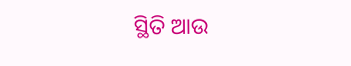ସ୍ଥିତି ଆଉ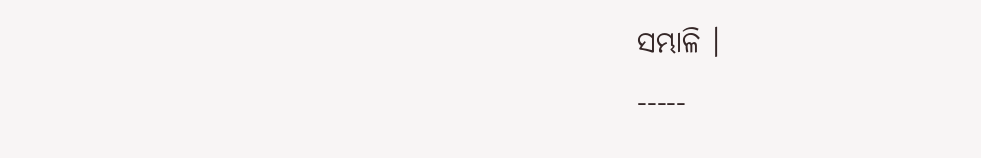ସମ୍ଭାଳି ।
-----